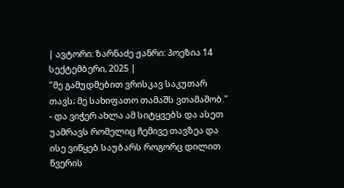| ავტორი: ზარნაძე ჟანრი: პოეზია 14 სექტემბერი, 2025 |
"მე გამუდმებით ვრისკავ საკუთარ თავს; მე სახიფათო თამაშს ვთამაშობ." - და ვიჭერ ახლა ამ სიტყვებს და ასეთ უამრავს რომელიც ჩემივე თავზეა და ისე ვიწყებ საუბარს როგორც დილით წვერის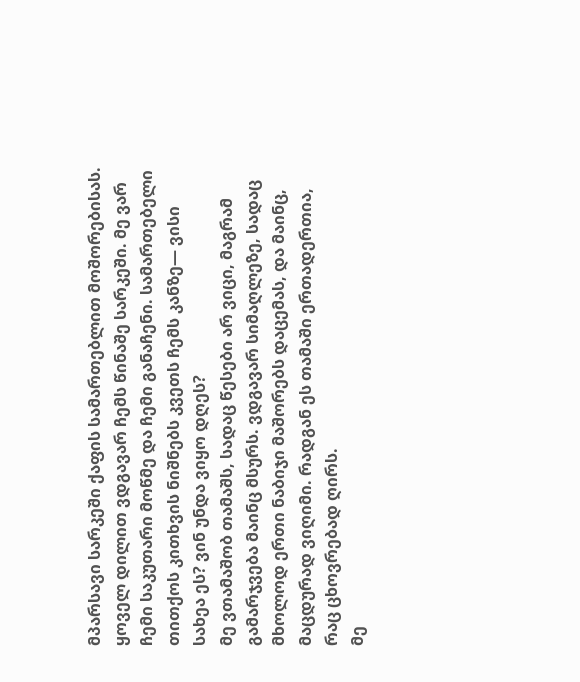მპარსავი სარკეში ქაფის სამართებლით მოშორებისას.
ყოველ დილით ვდგავარ ჩემს წინაშე სარკეში. მე ვარ ჩემი საკუთარი მოწმე და ჩემი განაჩენი. სამართებელი თითქოს კითხვის ნიშნებს კვეთს ჩემს კანზე— ვისი სახეა ეს? ვინ უნდა ვიყო დღეს?
მე ვთამაშობ თამაშს, სადაც წესები არ ვიცი, მაგრამ გამარჯვება მაინც მსურს. ვდგავარ სიმაღლეზე, სადაც მხოლოდ ერთი ნაბიჯი მაშორებს დაცემას, და მაინც, მაცდურად ვიღიმი. რადგან ეს თამაში ერთადერთია, რაც ცხოვრებად ღირს.
მე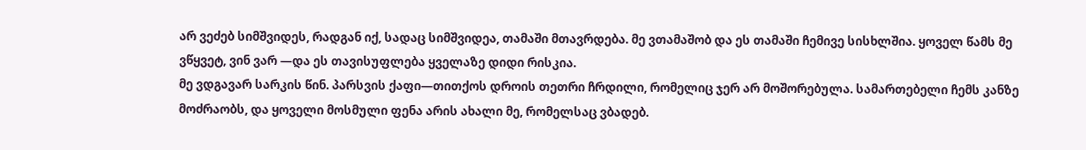არ ვეძებ სიმშვიდეს, რადგან იქ, სადაც სიმშვიდეა, თამაში მთავრდება. მე ვთამაშობ და ეს თამაში ჩემივე სისხლშია. ყოველ წამს მე ვწყვეტ, ვინ ვარ —და ეს თავისუფლება ყველაზე დიდი რისკია.
მე ვდგავარ სარკის წინ. პარსვის ქაფი—თითქოს დროის თეთრი ჩრდილი, რომელიც ჯერ არ მოშორებულა. სამართებელი ჩემს კანზე მოძრაობს, და ყოველი მოსმული ფენა არის ახალი მე, რომელსაც ვბადებ.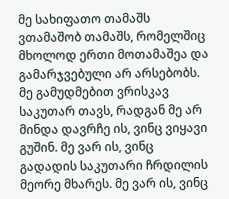მე სახიფათო თამაშს ვთამაშობ თამაშს, რომელშიც მხოლოდ ერთი მოთამაშეა და გამარჯვებული არ არსებობს. მე გამუდმებით ვრისკავ საკუთარ თავს, რადგან მე არ მინდა დავრჩე ის, ვინც ვიყავი გუშინ. მე ვარ ის, ვინც გადადის საკუთარი ჩრდილის მეორე მხარეს. მე ვარ ის, ვინც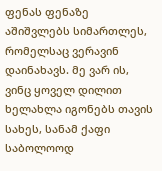ფენას ფენაზე აშიშვლებს სიმართლეს, რომელსაც ვერავინ დაინახავს. მე ვარ ის, ვინც ყოველ დილით ხელახლა იგონებს თავის სახეს, სანამ ქაფი საბოლოოდ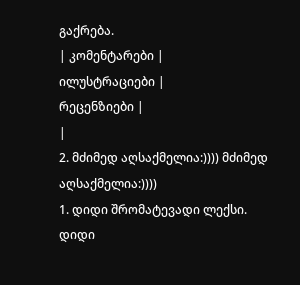გაქრება.
| კომენტარები |
ილუსტრაციები |
რეცენზიები |
|
2. მძიმედ აღსაქმელია:)))) მძიმედ აღსაქმელია:))))
1. დიდი შრომატევადი ლექსი. დიდი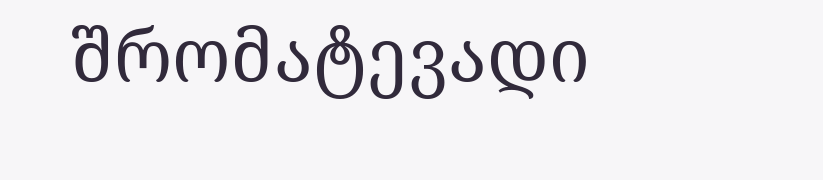შრომატევადი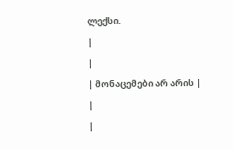ლექსი.
|
|
| მონაცემები არ არის |
|
|